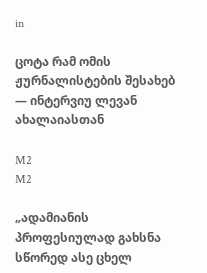in

ცოტა რამ ომის ჟურნალისტების შესახებ — ინტერვიუ ლევან ახალაიასთან

M2
M2

„ადამიანის პროფესიულად გახსნა სწორედ ასე ცხელ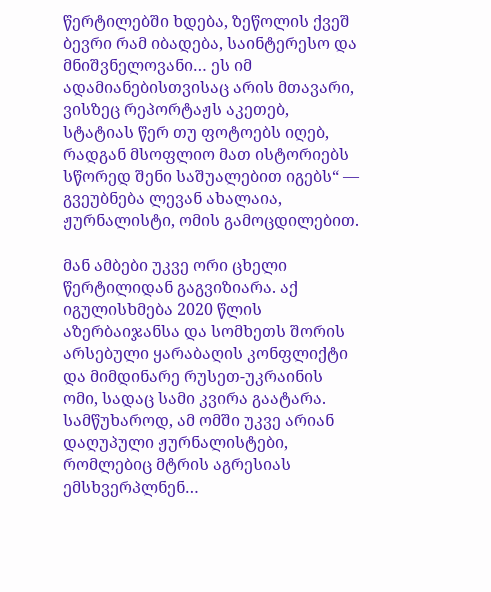წერტილებში ხდება, ზეწოლის ქვეშ ბევრი რამ იბადება, საინტერესო და მნიშვნელოვანი… ეს იმ ადამიანებისთვისაც არის მთავარი, ვისზეც რეპორტაჟს აკეთებ, სტატიას წერ თუ ფოტოებს იღებ, რადგან მსოფლიო მათ ისტორიებს სწორედ შენი საშუალებით იგებს“ — გვეუბნება ლევან ახალაია, ჟურნალისტი, ომის გამოცდილებით.

მან ამბები უკვე ორი ცხელი წერტილიდან გაგვიზიარა. აქ იგულისხმება 2020 წლის აზერბაიჯანსა და სომხეთს შორის არსებული ყარაბაღის კონფლიქტი და მიმდინარე რუსეთ-უკრაინის ომი, სადაც სამი კვირა გაატარა. სამწუხაროდ, ამ ომში უკვე არიან დაღუპული ჟურნალისტები, რომლებიც მტრის აგრესიას ემსხვერპლნენ…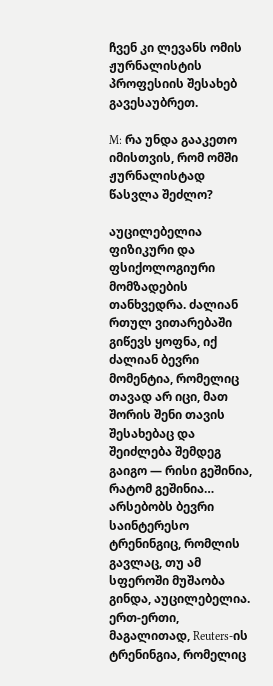ჩვენ კი ლევანს ომის ჟურნალისტის პროფესიის შესახებ გავესაუბრეთ.

M: რა უნდა გააკეთო იმისთვის, რომ ომში ჟურნალისტად წასვლა შეძლო?

აუცილებელია ფიზიკური და ფსიქოლოგიური მომზადების თანხვედრა. ძალიან რთულ ვითარებაში გიწევს ყოფნა, იქ ძალიან ბევრი მომენტია, რომელიც თავად არ იცი, მათ შორის შენი თავის შესახებაც და შეიძლება შემდეგ გაიგო — რისი გეშინია, რატომ გეშინია… არსებობს ბევრი საინტერესო ტრენინგიც, რომლის გავლაც, თუ ამ სფეროში მუშაობა გინდა, აუცილებელია. ერთ-ერთი, მაგალითად, Reuters-ის ტრენინგია, რომელიც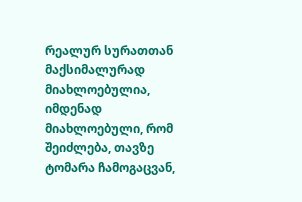რეალურ სურათთან მაქსიმალურად მიახლოებულია, იმდენად მიახლოებული, რომ შეიძლება, თავზე ტომარა ჩამოგაცვან,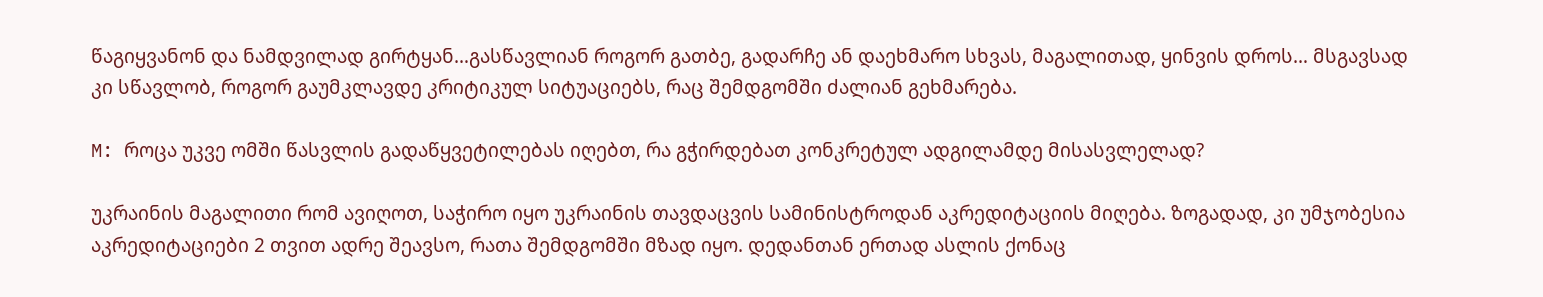წაგიყვანონ და ნამდვილად გირტყან…გასწავლიან როგორ გათბე, გადარჩე ან დაეხმარო სხვას, მაგალითად, ყინვის დროს… მსგავსად კი სწავლობ, როგორ გაუმკლავდე კრიტიკულ სიტუაციებს, რაც შემდგომში ძალიან გეხმარება.

M: როცა უკვე ომში წასვლის გადაწყვეტილებას იღებთ, რა გჭირდებათ კონკრეტულ ადგილამდე მისასვლელად?

უკრაინის მაგალითი რომ ავიღოთ, საჭირო იყო უკრაინის თავდაცვის სამინისტროდან აკრედიტაციის მიღება. ზოგადად, კი უმჯობესია აკრედიტაციები 2 თვით ადრე შეავსო, რათა შემდგომში მზად იყო. დედანთან ერთად ასლის ქონაც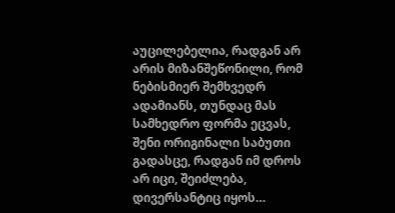აუცილებელია, რადგან არ არის მიზანშეწონილი, რომ ნებისმიერ შემხვედრ ადამიანს, თუნდაც მას სამხედრო ფორმა ეცვას, შენი ორიგინალი საბუთი გადასცე, რადგან იმ დროს არ იცი, შეიძლება, დივერსანტიც იყოს…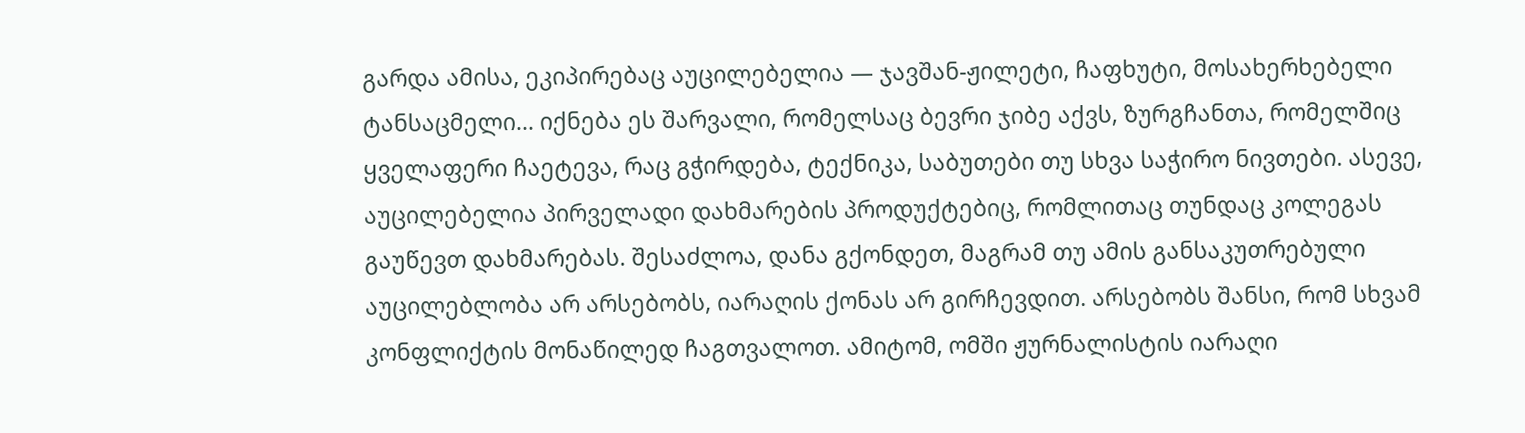გარდა ამისა, ეკიპირებაც აუცილებელია — ჯავშან-ჟილეტი, ჩაფხუტი, მოსახერხებელი ტანსაცმელი… იქნება ეს შარვალი, რომელსაც ბევრი ჯიბე აქვს, ზურგჩანთა, რომელშიც ყველაფერი ჩაეტევა, რაც გჭირდება, ტექნიკა, საბუთები თუ სხვა საჭირო ნივთები. ასევე, აუცილებელია პირველადი დახმარების პროდუქტებიც, რომლითაც თუნდაც კოლეგას გაუწევთ დახმარებას. შესაძლოა, დანა გქონდეთ, მაგრამ თუ ამის განსაკუთრებული აუცილებლობა არ არსებობს, იარაღის ქონას არ გირჩევდით. არსებობს შანსი, რომ სხვამ კონფლიქტის მონაწილედ ჩაგთვალოთ. ამიტომ, ომში ჟურნალისტის იარაღი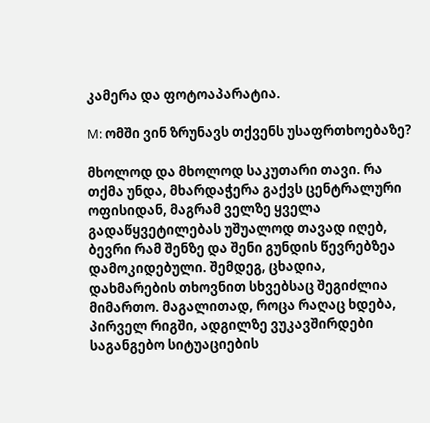კამერა და ფოტოაპარატია.

M: ომში ვინ ზრუნავს თქვენს უსაფრთხოებაზე?

მხოლოდ და მხოლოდ საკუთარი თავი. რა თქმა უნდა, მხარდაჭერა გაქვს ცენტრალური ოფისიდან, მაგრამ ველზე ყველა გადაწყვეტილებას უშუალოდ თავად იღებ, ბევრი რამ შენზე და შენი გუნდის წევრებზეა დამოკიდებული. შემდეგ, ცხადია, დახმარების თხოვნით სხვებსაც შეგიძლია მიმართო. მაგალითად, როცა რაღაც ხდება, პირველ რიგში, ადგილზე ვუკავშირდები საგანგებო სიტუაციების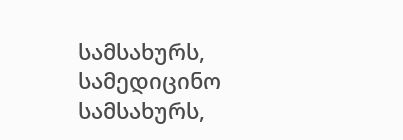სამსახურს, სამედიცინო სამსახურს,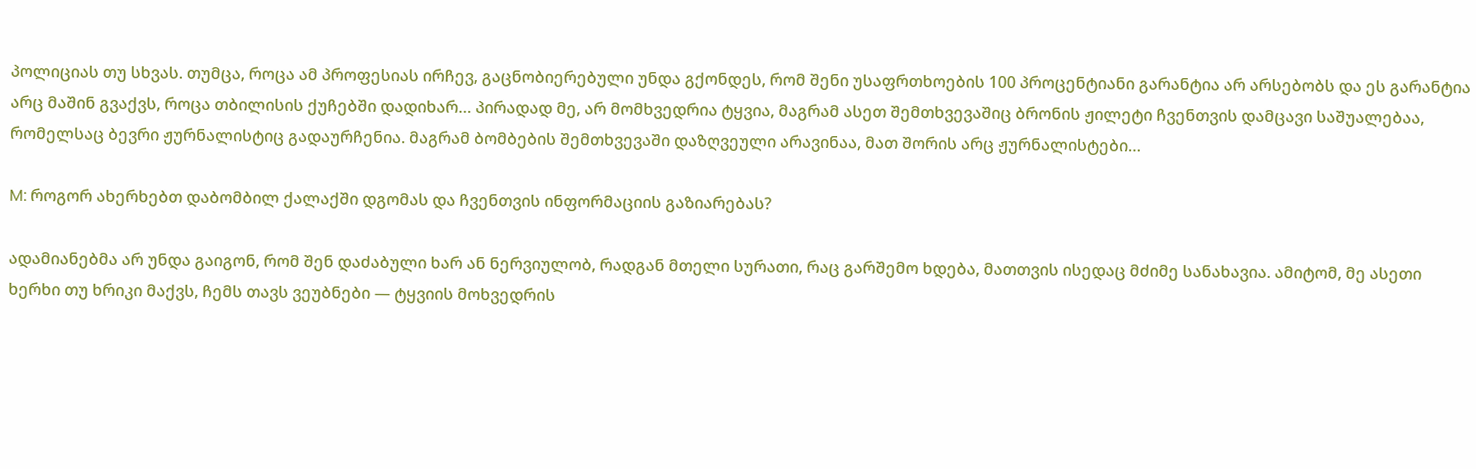პოლიციას თუ სხვას. თუმცა, როცა ამ პროფესიას ირჩევ, გაცნობიერებული უნდა გქონდეს, რომ შენი უსაფრთხოების 100 პროცენტიანი გარანტია არ არსებობს და ეს გარანტია არც მაშინ გვაქვს, როცა თბილისის ქუჩებში დადიხარ… პირადად მე, არ მომხვედრია ტყვია, მაგრამ ასეთ შემთხვევაშიც ბრონის ჟილეტი ჩვენთვის დამცავი საშუალებაა, რომელსაც ბევრი ჟურნალისტიც გადაურჩენია. მაგრამ ბომბების შემთხვევაში დაზღვეული არავინაა, მათ შორის არც ჟურნალისტები…

M: როგორ ახერხებთ დაბომბილ ქალაქში დგომას და ჩვენთვის ინფორმაციის გაზიარებას?

ადამიანებმა არ უნდა გაიგონ, რომ შენ დაძაბული ხარ ან ნერვიულობ, რადგან მთელი სურათი, რაც გარშემო ხდება, მათთვის ისედაც მძიმე სანახავია. ამიტომ, მე ასეთი ხერხი თუ ხრიკი მაქვს, ჩემს თავს ვეუბნები — ტყვიის მოხვედრის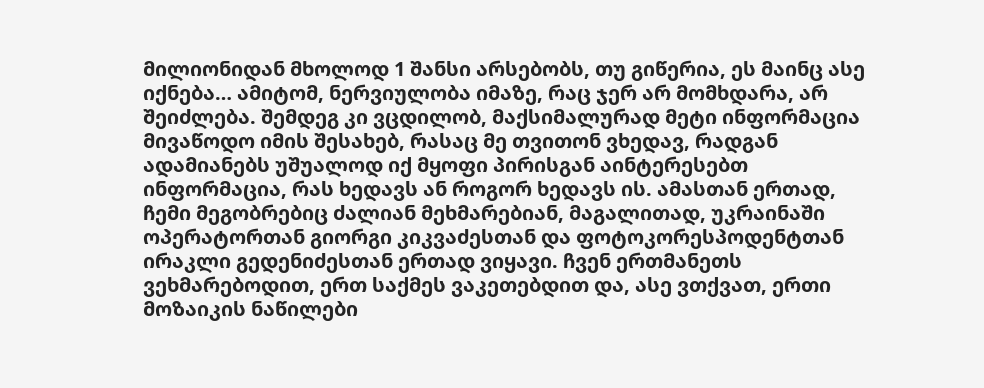მილიონიდან მხოლოდ 1 შანსი არსებობს, თუ გიწერია, ეს მაინც ასე იქნება… ამიტომ, ნერვიულობა იმაზე, რაც ჯერ არ მომხდარა, არ შეიძლება. შემდეგ კი ვცდილობ, მაქსიმალურად მეტი ინფორმაცია მივაწოდო იმის შესახებ, რასაც მე თვითონ ვხედავ, რადგან ადამიანებს უშუალოდ იქ მყოფი პირისგან აინტერესებთ ინფორმაცია, რას ხედავს ან როგორ ხედავს ის. ამასთან ერთად, ჩემი მეგობრებიც ძალიან მეხმარებიან, მაგალითად, უკრაინაში ოპერატორთან გიორგი კიკვაძესთან და ფოტოკორესპოდენტთან ირაკლი გედენიძესთან ერთად ვიყავი. ჩვენ ერთმანეთს ვეხმარებოდით, ერთ საქმეს ვაკეთებდით და, ასე ვთქვათ, ერთი მოზაიკის ნაწილები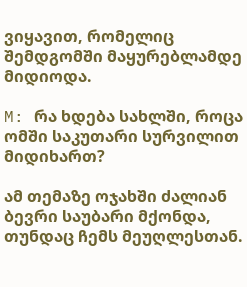ვიყავით, რომელიც შემდგომში მაყურებლამდე მიდიოდა.

M: რა ხდება სახლში, როცა ომში საკუთარი სურვილით მიდიხართ?

ამ თემაზე ოჯახში ძალიან ბევრი საუბარი მქონდა, თუნდაც ჩემს მეუღლესთან.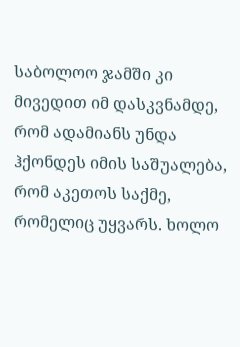საბოლოო ჯამში კი მივედით იმ დასკვნამდე, რომ ადამიანს უნდა ჰქონდეს იმის საშუალება, რომ აკეთოს საქმე, რომელიც უყვარს. ხოლო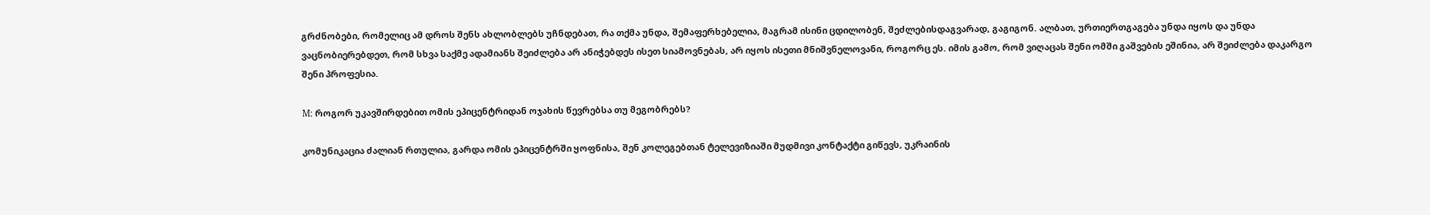გრძნობები, რომელიც ამ დროს შენს ახლობლებს უჩნდებათ, რა თქმა უნდა, შემაფერხებელია, მაგრამ ისინი ცდილობენ, შეძლებისდაგვარად, გაგიგონ. ალბათ, ურთიერთგაგება უნდა იყოს და უნდა ვაცნობიერებდეთ, რომ სხვა საქმე ადამიანს შეიძლება არ ანიჭებდეს ისეთ სიამოვნებას, არ იყოს ისეთი მნიშვნელოვანი, როგორც ეს. იმის გამო, რომ ვიღაცას შენი ომში გაშვების ეშინია, არ შეიძლება დაკარგო შენი პროფესია.

M: როგორ უკავშირდებით ომის ეპიცენტრიდან ოჯახის წევრებსა თუ მეგობრებს?

კომუნიკაცია ძალიან რთულია, გარდა ომის ეპიცენტრში ყოფნისა, შენ კოლეგებთან ტელევიზიაში მუდმივი კონტაქტი გიწევს, უკრაინის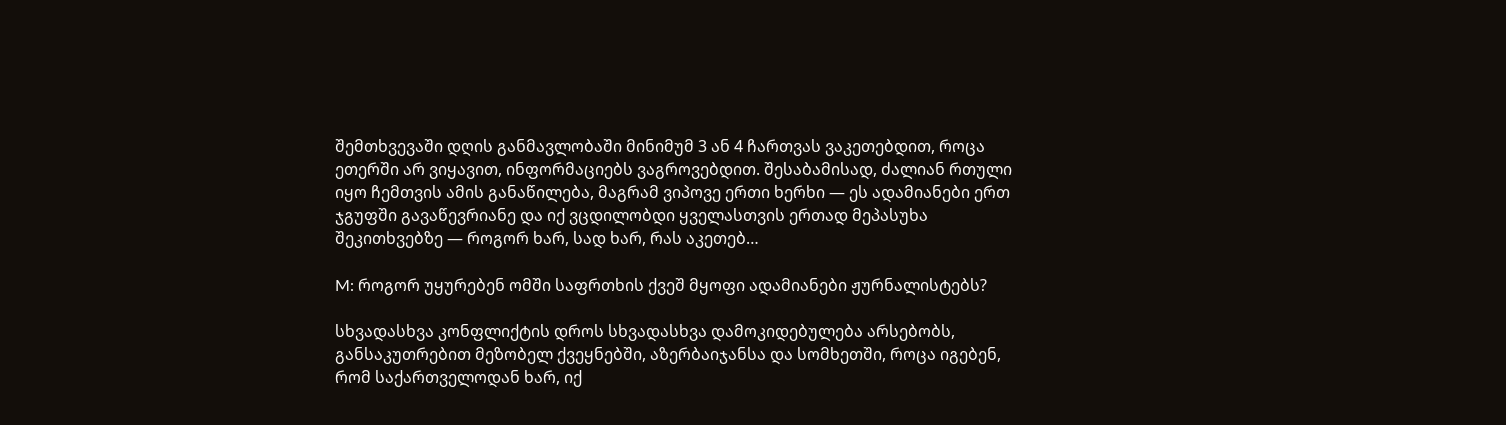შემთხვევაში დღის განმავლობაში მინიმუმ 3 ან 4 ჩართვას ვაკეთებდით, როცა ეთერში არ ვიყავით, ინფორმაციებს ვაგროვებდით. შესაბამისად, ძალიან რთული იყო ჩემთვის ამის განაწილება, მაგრამ ვიპოვე ერთი ხერხი — ეს ადამიანები ერთ ჯგუფში გავაწევრიანე და იქ ვცდილობდი ყველასთვის ერთად მეპასუხა შეკითხვებზე — როგორ ხარ, სად ხარ, რას აკეთებ…

M: როგორ უყურებენ ომში საფრთხის ქვეშ მყოფი ადამიანები ჟურნალისტებს?

სხვადასხვა კონფლიქტის დროს სხვადასხვა დამოკიდებულება არსებობს, განსაკუთრებით მეზობელ ქვეყნებში, აზერბაიჯანსა და სომხეთში, როცა იგებენ, რომ საქართველოდან ხარ, იქ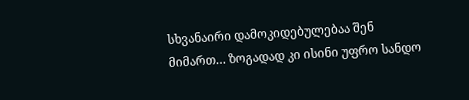სხვანაირი დამოკიდებულებაა შენ მიმართ… ზოგადად კი ისინი უფრო სანდო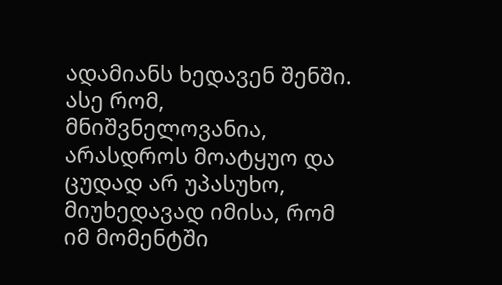ადამიანს ხედავენ შენში. ასე რომ, მნიშვნელოვანია, არასდროს მოატყუო და ცუდად არ უპასუხო, მიუხედავად იმისა, რომ იმ მომენტში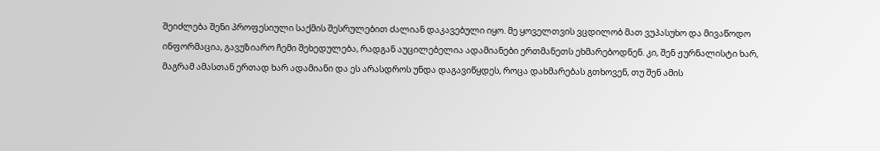შეიძლება შენი პროფესიული საქმის შესრულებით ძალიან დაკავებული იყო. მე ყოველთვის ვცდილობ მათ ვუპასუხო და მივაწოდო ინფორმაცია, გავუზიარო ჩემი შეხედულება, რადგან აუცილებელია ადამიანები ერთმანეთს ეხმარებოდნენ. კი, შენ ჟურნალისტი ხარ, მაგრამ ამასთან ერთად ხარ ადამიანი და ეს არასდროს უნდა დაგავიწყდეს, როცა დახმარებას გთხოვენ, თუ შენ ამის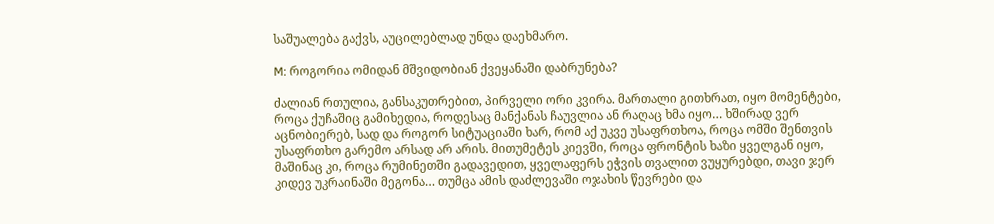საშუალება გაქვს, აუცილებლად უნდა დაეხმარო.

M: როგორია ომიდან მშვიდობიან ქვეყანაში დაბრუნება?

ძალიან რთულია, განსაკუთრებით, პირველი ორი კვირა. მართალი გითხრათ, იყო მომენტები, როცა ქუჩაშიც გამიხედია, როდესაც მანქანას ჩაუვლია ან რაღაც ხმა იყო… ხშირად ვერ აცნობიერებ, სად და როგორ სიტუაციაში ხარ, რომ აქ უკვე უსაფრთხოა, როცა ომში შენთვის უსაფრთხო გარემო არსად არ არის. მითუმეტეს კიევში, როცა ფრონტის ხაზი ყველგან იყო, მაშინაც კი, როცა რუმინეთში გადავედით, ყველაფერს ეჭვის თვალით ვუყურებდი, თავი ჯერ კიდევ უკრაინაში მეგონა… თუმცა ამის დაძლევაში ოჯახის წევრები და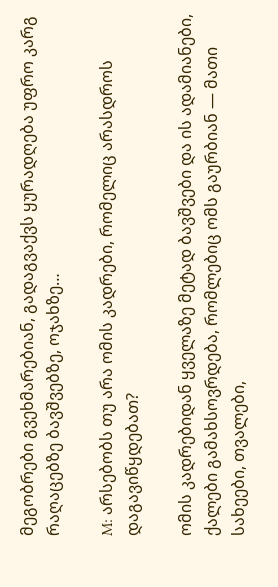მეგობრები გვეხმარებიან, გადაგვაქვს ყურადღება უფრო კარგ რაღაცებზე ბავშვებზე, ოჯახზე…

M: არსებობს თუ არა ომის კადრები, რომელიც არასდროს დაგავიწყდებათ?

ომის კადრებიდან ყველაზე მეტად ბავშვები და ის ადამიანები, ქალები გამახსოვრდება, რომლებიც ომს გაურბიან — მათი სახეები, თვალები,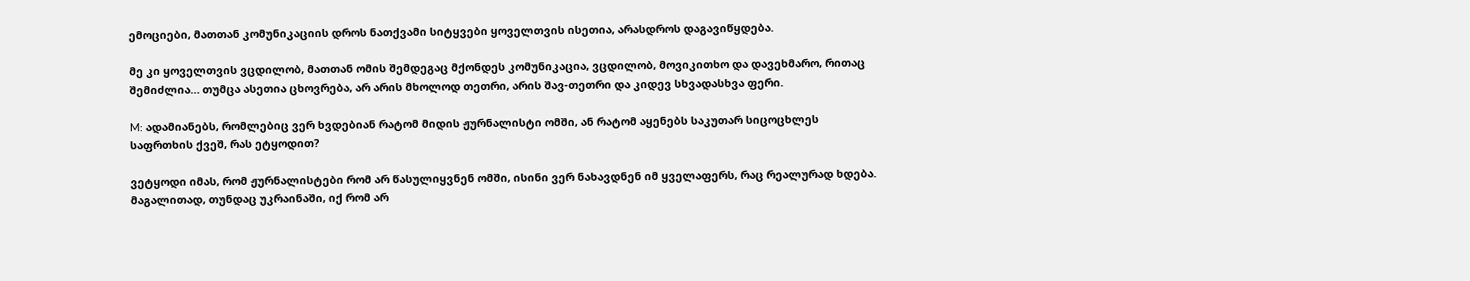ემოციები, მათთან კომუნიკაციის დროს ნათქვამი სიტყვები ყოველთვის ისეთია, არასდროს დაგავიწყდება.

მე კი ყოველთვის ვცდილობ, მათთან ომის შემდეგაც მქონდეს კომუნიკაცია, ვცდილობ, მოვიკითხო და დავეხმარო, რითაც შემიძლია… თუმცა ასეთია ცხოვრება, არ არის მხოლოდ თეთრი, არის შავ-თეთრი და კიდევ სხვადასხვა ფერი.

M: ადამიანებს, რომლებიც ვერ ხვდებიან რატომ მიდის ჟურნალისტი ომში, ან რატომ აყენებს საკუთარ სიცოცხლეს საფრთხის ქვეშ, რას ეტყოდით?

ვეტყოდი იმას, რომ ჟურნალისტები რომ არ წასულიყვნენ ომში, ისინი ვერ ნახავდნენ იმ ყველაფერს, რაც რეალურად ხდება. მაგალითად, თუნდაც უკრაინაში, იქ რომ არ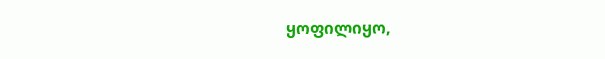ყოფილიყო,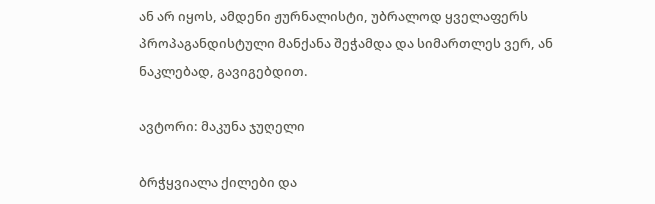ან არ იყოს, ამდენი ჟურნალისტი, უბრალოდ ყველაფერს პროპაგანდისტული მანქანა შეჭამდა და სიმართლეს ვერ, ან ნაკლებად, გავიგებდით.

ავტორი: მაკუნა ჯუღელი

ბრჭყვიალა ქილები და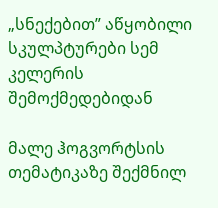„სნექებით” აწყობილი სკულპტურები სემ კელერის შემოქმედებიდან

მალე ჰოგვორტსის თემატიკაზე შექმნილ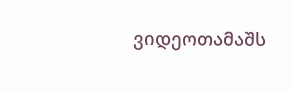ვიდეოთამაშს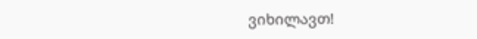ვიხილავთ!